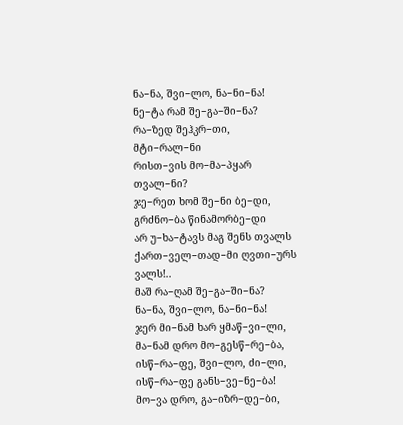ნა−ნა, შვი−ლო, ნა−ნი−ნა!
ნე−ტა რამ შე−გა−ში−ნა?
რა−ზედ შეჰკრ−თი, მტი−რალ−ნი
რისთ−ვის მო−მა−პყარ თვალ−ნი?
ჯე−რეთ ხომ შე−ნი ბე−დი,
გრძნო−ბა წინამორბე−დი
არ უ−ხა−ტავს მაგ შენს თვალს
ქართ−ველ−თად−მი ღვთი−ურს ვალს!..
მაშ რა−ღამ შე−გა−ში−ნა?
ნა−ნა, შვი−ლო, ნა−ნი−ნა!
ჯერ მი−ნამ ხარ ყმაწ−ვი−ლი,
მა−ნამ დრო მო−გესწ−რე−ბა,
ისწ−რა−ფე, შვი−ლო, ძი−ლი,
ისწ−რა−ფე განს−ვე−ნე−ბა!
მო−ვა დრო, გა−იზრ−დე−ბი,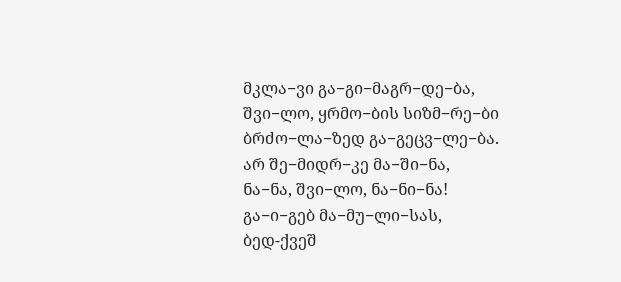მკლა−ვი გა−გი−მაგრ−დე−ბა,
შვი−ლო, ყრმო−ბის სიზმ−რე−ბი
ბრძო−ლა−ზედ გა−გეცვ−ლე−ბა.
არ შე−მიდრ−კე მა−ში−ნა,
ნა−ნა, შვი−ლო, ნა−ნი−ნა!
გა−ი−გებ მა−მუ−ლი−სას,
ბედ-ქვეშ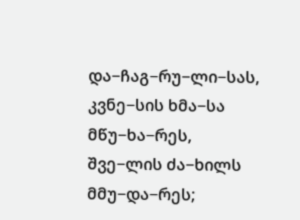და−ჩაგ−რუ−ლი−სას,
კვნე−სის ხმა−სა მწუ−ხა−რეს,
შვე−ლის ძა−ხილს მმუ−და−რეს;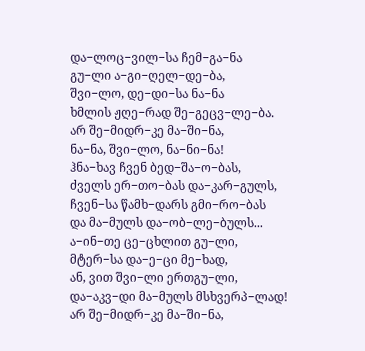და−ლოც−ვილ−სა ჩემ−გა−ნა
გუ−ლი ა−გი−ღელ−დე−ბა,
შვი−ლო, დე−დი−სა ნა−ნა
ხმლის ჟღე−რად შე−გეცვ−ლე−ბა.
არ შე−მიდრ−კე მა−ში−ნა,
ნა−ნა, შვი−ლო, ნა−ნი−ნა!
ჰნა−ხავ ჩვენ ბედ−შა−ო−ბას,
ძველს ერ−თო−ბას და−კარ−გულს,
ჩვენ−სა წამხ−დარს გმი−რო−ბას
და მა−მულს და−ობ−ლე−ბულს...
ა−ინ−თე ცე−ცხლით გუ−ლი,
მტერ−სა და−ე−ცი მე−ხად,
ან, ვით შვი−ლი ერთგუ−ლი,
და−აკვ−დი მა−მულს მსხვერპ−ლად!
არ შე−მიდრ−კე მა−ში−ნა,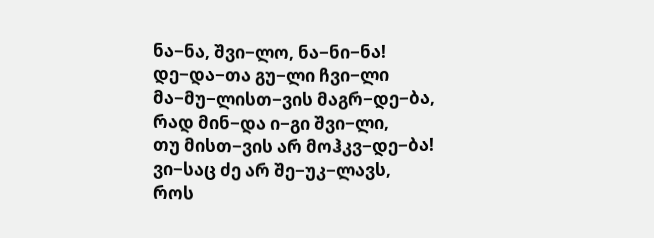ნა−ნა, შვი−ლო, ნა−ნი−ნა!
დე−და−თა გუ−ლი ჩვი−ლი
მა−მუ−ლისთ−ვის მაგრ−დე−ბა,
რად მინ−და ი−გი შვი−ლი,
თუ მისთ−ვის არ მოჰკვ−დე−ბა!
ვი−საც ძე არ შე−უკ−ლავს,
როს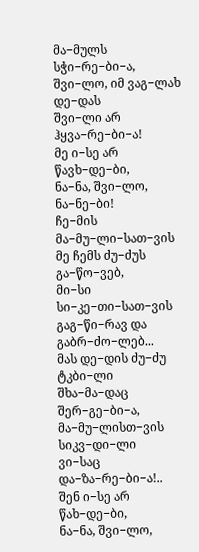მა−მულს სჭი−რე−ბი−ა,
შვი−ლო, იმ ვაგ−ლახ დე−დას
შვი−ლი არ ჰყვა−რე−ბი−ა!
მე ი−სე არ წავხ−დე−ბი,
ნა−ნა, შვი−ლო, ნა−ნე−ბი!
ჩე−მის მა−მუ−ლი−სათ−ვის
მე ჩემს ძუ−ძუს გა−წო−ვებ,
მი−სი სი−კე−თი−სათ−ვის
გაგ−წი−რავ და გაბრ−ძო−ლებ...
მას დე−დის ძუ−ძუ ტკბი−ლი
შხა−მა−დაც შერ−გე−ბი−ა,
მა−მუ−ლისთ−ვის სიკვ−დი−ლი
ვი−საც და−ზა−რე−ბი−ა!..
შენ ი−სე არ წახ−დე−ბი,
ნა−ნა, შვი−ლო,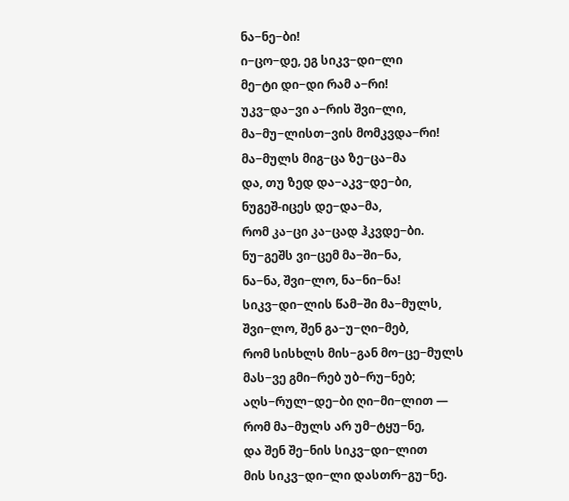ნა−ნე−ბი!
ი−ცო−დე, ეგ სიკვ−დი−ლი
მე−ტი დი−დი რამ ა−რი!
უკვ−და−ვი ა−რის შვი−ლი,
მა−მუ−ლისთ−ვის მომკვდა−რი!
მა−მულს მიგ−ცა ზე−ცა−მა
და, თუ ზედ და−აკვ−დე−ბი,
ნუგეშ-იცეს დე−და−მა,
რომ კა−ცი კა−ცად ჰკვდე−ბი.
ნუ−გეშს ვი−ცემ მა−ში−ნა,
ნა−ნა, შვი−ლო, ნა−ნი−ნა!
სიკვ−დი−ლის წამ−ში მა−მულს,
შვი−ლო, შენ გა−უ−ღი−მებ,
რომ სისხლს მის−გან მო−ცე−მულს
მას−ვე გმი−რებ უბ−რუ−ნებ;
აღს−რულ−დე−ბი ღი−მი−ლით —
რომ მა−მულს არ უმ−ტყუ−ნე,
და შენ შე−ნის სიკვ−დი−ლით
მის სიკვ−დი−ლი დასთრ−გუ−ნე.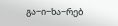გა−ი−ხა−რებ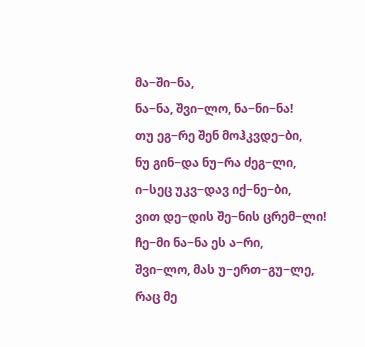მა−ში−ნა,
ნა−ნა, შვი−ლო, ნა−ნი−ნა!
თუ ეგ−რე შენ მოჰკვდე−ბი,
ნუ გინ−და ნუ−რა ძეგ−ლი,
ი−სეც უკვ−დავ იქ−ნე−ბი,
ვით დე−დის შე−ნის ცრემ−ლი!
ჩე−მი ნა−ნა ეს ა−რი,
შვი−ლო, მას უ−ერთ−გუ−ლე,
რაც მე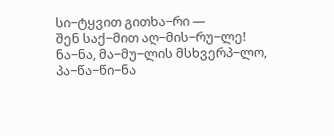სი−ტყვით გითხა−რი —
შენ საქ−მით აღ−მის−რუ−ლე!
ნა−ნა, მა−მუ−ლის მსხვერპ−ლო,
პა−წა−წი−ნა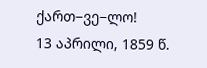ქართ−ვე−ლო!
13 აპრილი, 1859 წ.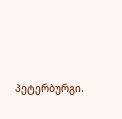პეტერბურგი.